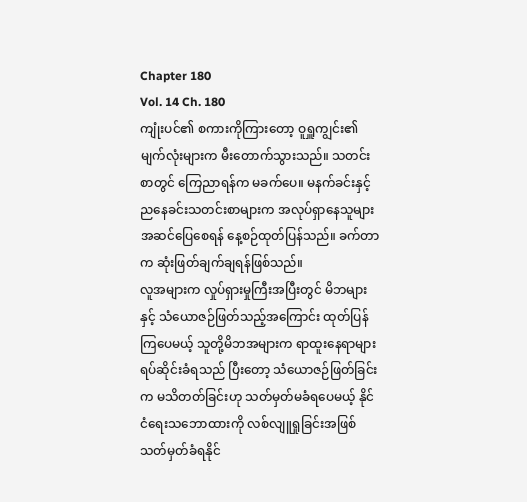Chapter 180
Vol. 14 Ch. 180
ကျုံးပင်၏ စကားကိုကြားတော့ ဝူရှူကျွင်း၏ မျက်လုံးများက မီးတောက်သွားသည်။ သတင်းစာတွင် ကြေညာရန်က မခက်ပေ။ မနက်ခင်းနှင့် ညနေခင်းသတင်းစာများက အလုပ်ရှာနေသူများ အဆင်ပြေစေရန် နေ့စဉ်ထုတ်ပြန်သည်။ ခက်တာက ဆုံးဖြတ်ချက်ချရန်ဖြစ်သည်။
လူအများက လှုပ်ရှားမှုကြီးအပြီးတွင် မိဘများနှင့် သံယောဇဉ်ဖြတ်သည့်အကြောင်း ထုတ်ပြန်ကြပေမယ့် သူတို့မိဘအများက ရာထူးနေရာများ ရပ်ဆိုင်းခံရသည် ပြီးတော့ သံယောဇဉ်ဖြတ်ခြင်းက မသိတတ်ခြင်းဟု သတ်မှတ်မခံရပေမယ့် နိုင်ငံရေးသဘောထားကို လစ်လျူရှုခြင်းအဖြစ် သတ်မှတ်ခံရနိုင်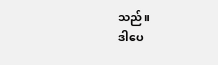သည်။
ဒါပေ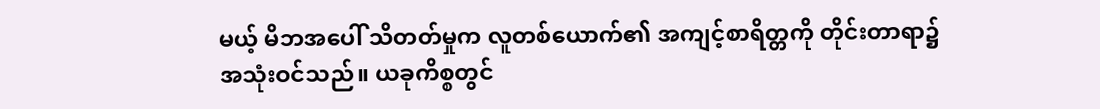မယ့် မိဘအပေါ် သိတတ်မှုက လူတစ်ယောက်၏ အကျင့်စာရိတ္တကို တိုင်းတာရာ၌ အသုံးဝင်သည်။ ယခုကိစ္စတွင်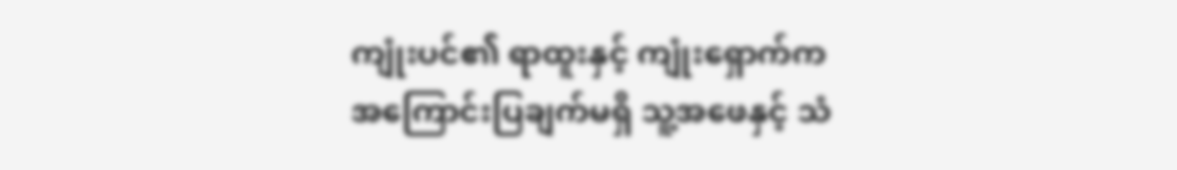ကျုံးပင်၏ ရာထူးနှင့် ကျုံးရှောက်က အကြောင်းပြချက်မရှိ သူ့အဖေနှင့် သံ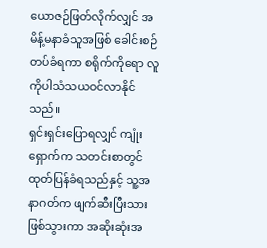ယောဇဉ်ဖြတ်လိုက်လျှင် အမိန့်မနာခံသူအဖြစ် ခေါင်းစဉ်တပ်ခံရကာ စရိုက်ကိုရော လူကိုပါသံသယဝင်လာနိုင်သည်။
ရှင်းရှင်းပြောရလျှင် ကျုံးရှောက်က သတင်းစာတွင် ထုတ်ပြန်ခံရသည်နှင့် သူ့အနာဂတ်က ဖျက်ဆီးပြီးသားဖြစ်သွားကာ အဆိုးဆုံးအ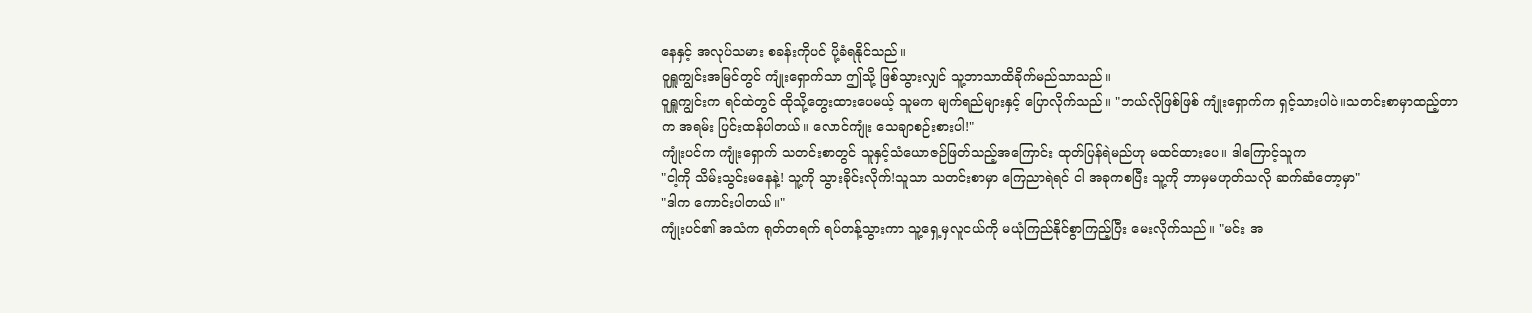နေနှင့် အလုပ်သမား စခန်းကိုပင် ပို့ခံရနိုင်သည်။
ဝူရှူကျွင်းအမြင်တွင် ကျုံးရှောက်သာ ဤသို့ ဖြစ်သွားလျှင် သူ့ဘာသာထိခိုက်မည်သာသည်။
ဝူရှူကျွင်းက ရင်ထဲတွင် ထိုသို့တွေးထားပေမယ့် သူမက မျက်ရည်များနှင့် ပြောလိုက်သည်။ "ဘယ်လိုဖြစ်ဖြစ် ကျုံးရှောက်က ရှင့်သားပါပဲ။သတင်းစာမှာထည့်တာက အရမ်း ပြင်းထန်ပါတယ်။ လောင်ကျုံး သေချာစဉ်းစားပါ!"
ကျုံးပင်က ကျုံးရှောက် သတင်းစာတွင် သူနှင့်သံယောဇဉ်ဖြတ်သည့်အကြောင်း ထုတ်ပြန်ရဲမည်ဟု မထင်ထားပေ။ ဒါကြောင့်သူက
"ငါ့ကို သိမ်းသွင်းမနေနဲ့! သူ့ကို သွားခိုင်းလိုက်!သူသာ သတင်းစာမှာ ကြေညာရဲရင် ငါ အခုကစပြီး သူ့ကို ဘာမှမဟုတ်သလို ဆက်ဆံတော့မှာ"
"ဒါက ကောင်းပါတယ်။"
ကျုံးပင်၏ အသံက ရုတ်တရက် ရပ်တန့်သွားကာ သူ့ရှေ့မှလူငယ်ကို မယုံကြည်နိုင်စွာကြည့်ပြီး မေးလိုက်သည်။ "မင်း အ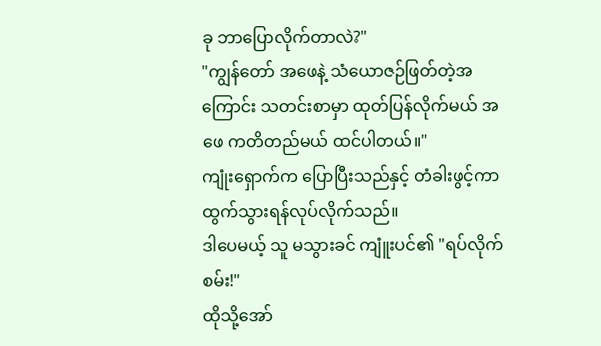ခု ဘာပြောလိုက်တာလဲ?"
"ကျွန်တော် အဖေနဲ့ သံယောဇဉ်ဖြတ်တဲ့အကြောင်း သတင်းစာမှာ ထုတ်ပြန်လိုက်မယ် အဖေ ကတိတည်မယ် ထင်ပါတယ်။"
ကျုံးရှောက်က ပြောပြီးသည်နှင့် တံခါးဖွင့်ကာ ထွက်သွားရန်လုပ်လိုက်သည်။
ဒါပေမယ့် သူ မသွားခင် ကျူံးပင်၏ "ရပ်လိုက်စမ်း!"
ထိုသို့အော်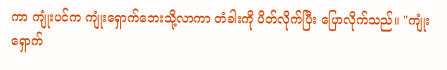ကာ ကျုံးပင်က ကျုံးရှောက်ဘေးသို့လာကာ တံခါးကို ပိတ်လိုက်ပြီး ပြောလိုက်သည်။ "ကျုံးရှောက်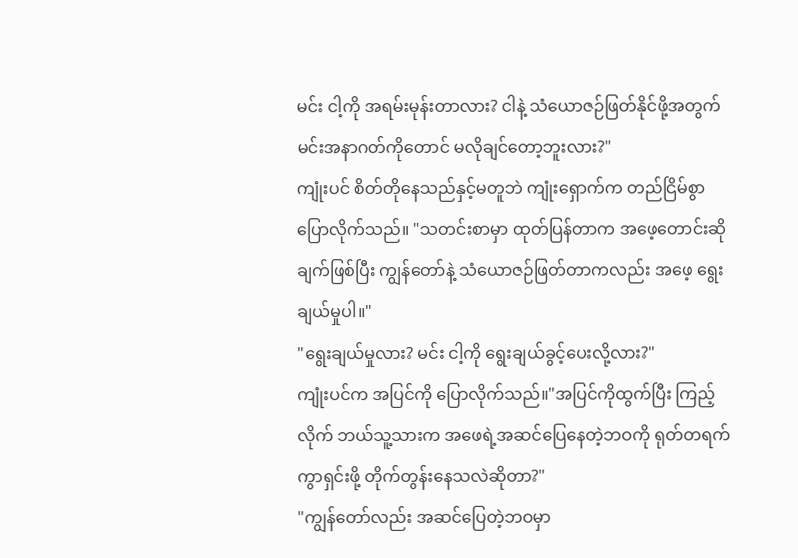မင်း ငါ့ကို အရမ်းမုန်းတာလား? ငါနဲ့ သံယောဇဉ်ဖြတ်နိုင်ဖို့အတွက် မင်းအနာဂတ်ကိုတောင် မလိုချင်တော့ဘူးလား?"
ကျုံးပင် စိတ်တိုနေသည်နှင့်မတူဘဲ ကျုံးရှောက်က တည်ငြိမ်စွာ ပြောလိုက်သည်။ "သတင်းစာမှာ ထုတ်ပြန်တာက အဖေ့တောင်းဆိုချက်ဖြစ်ပြီး ကျွန်တော်နဲ့ သံယောဇဉ်ဖြတ်တာကလည်း အဖေ့ ရွေးချယ်မှုပါ။"
"ရွေးချယ်မှုလား? မင်း ငါ့ကို ရွေးချယ်ခွင့်ပေးလို့လား?"
ကျုံးပင်က အပြင်ကို ပြောလိုက်သည်။"အပြင်ကိုထွက်ပြီး ကြည့်လိုက် ဘယ်သူ့သားက အဖေရဲ့အဆင်ပြေနေတဲ့ဘဝကို ရုတ်တရက် ကွာရှင်းဖို့ တိုက်တွန်းနေသလဲဆိုတာ?"
"ကျွန်တော်လည်း အဆင်ပြေတဲ့ဘဝမှာ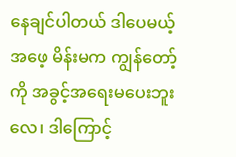နေချင်ပါတယ် ဒါပေမယ့် အဖေ့ မိန်းမက ကျွန်တော့်ကို အခွင့်အရေးမပေးဘူးလေ၊ ဒါကြောင့်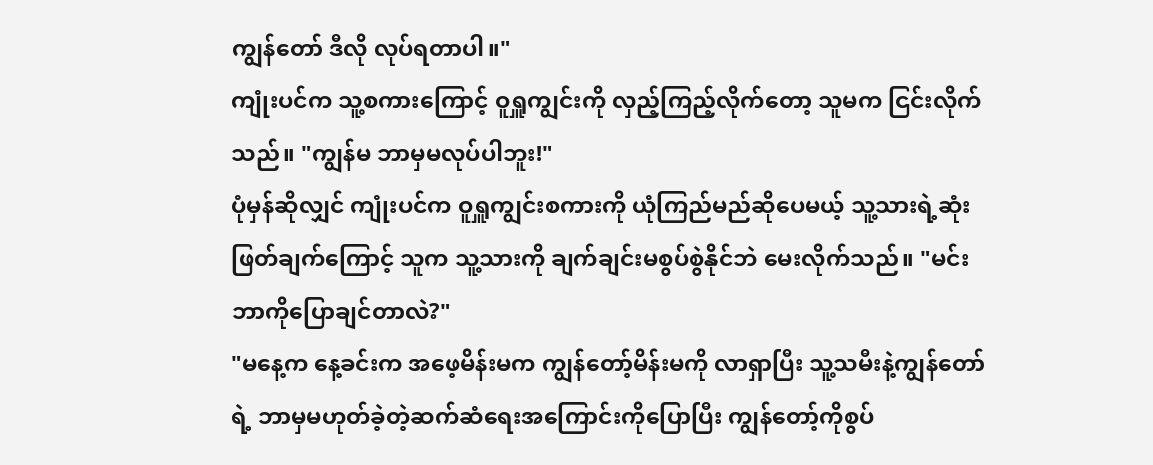ကျွန်တော် ဒီလို လုပ်ရတာပါ။"
ကျုံးပင်က သူ့စကားကြောင့် ဝူရှူကျွင်းကို လှည့်ကြည့်လိုက်တော့ သူမက ငြင်းလိုက်သည်။ "ကျွန်မ ဘာမှမလုပ်ပါဘူး!"
ပုံမှန်ဆိုလျှင် ကျုံးပင်က ဝူရှူကျွင်းစကားကို ယုံကြည်မည်ဆိုပေမယ့် သူ့သားရဲ့ဆုံးဖြတ်ချက်ကြောင့် သူက သူ့သားကို ချက်ချင်းမစွပ်စွဲနိုင်ဘဲ မေးလိုက်သည်။ "မင်း ဘာကိုပြောချင်တာလဲ?"
"မနေ့က နေ့ခင်းက အဖေ့မိန်းမက ကျွန်တော့်မိန်းမကို လာရှာပြီး သူ့သမီးနဲ့ကျွန်တော်ရဲ့ ဘာမှမဟုတ်ခဲ့တဲ့ဆက်ဆံရေးအကြောင်းကိုပြောပြီး ကျွန်တော့်ကိုစွပ်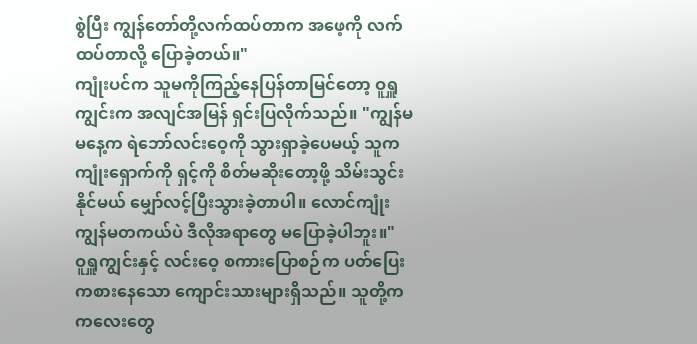စွဲပြီး ကျွန်တော်တို့လက်ထပ်တာက အဖေ့ကို လက်ထပ်တာလို့ ပြောခဲ့တယ်။"
ကျုံးပင်က သူမကိုကြည့်နေပြန်တာမြင်တော့ ဝူရှူကျွင်းက အလျင်အမြန် ရှင်းပြလိုက်သည်။ "ကျွန်မ မနေ့က ရဲဘော်လင်းဝေ့ကို သွားရှာခဲ့ပေမယ့် သူက ကျုံးရှောက်ကို ရှင့်ကို စိတ်မဆိုးတော့ဖို့ သိမ်းသွင်းနိုင်မယ် မျှော်လင့်ပြီးသွားခဲ့တာပါ။ လောင်ကျုံး ကျွန်မတကယ်ပဲ ဒီလိုအရာတွေ မပြောခဲ့ပါဘူး။"
ဝူရှူကျွင်းနှင့် လင်းဝေ့ စကားပြောစဉ်က ပတ်ပြေးကစားနေသော ကျောင်းသားများရှိသည်။ သူတို့က ကလေးတွေ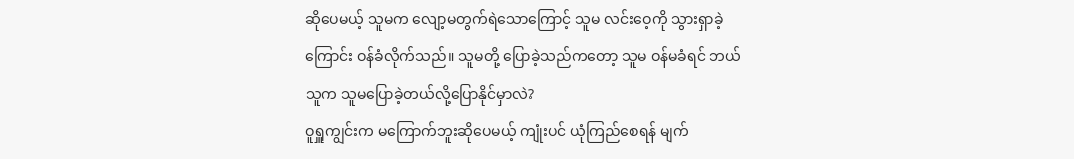ဆိုပေမယ့် သူမက လျော့မတွက်ရဲသောကြောင့် သူမ လင်းဝေ့ကို သွားရှာခဲ့ကြောင်း ဝန်ခံလိုက်သည်။ သူမတို့ ပြောခဲ့သည်ကတော့ သူမ ဝန်မခံရင် ဘယ်သူက သူမပြောခဲ့တယ်လို့ပြောနိုင်မှာလဲ?
ဝူရှူကျွင်းက မကြောက်ဘူးဆိုပေမယ့် ကျုံးပင် ယုံကြည်စေရန် မျက်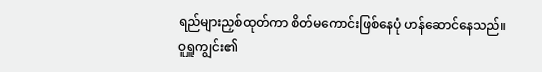ရည်များညှစ်ထုတ်ကာ စိတ်မကောင်းဖြစ်နေပုံ ဟန်ဆောင်နေသည်။
ဝူရှူကျွင်း၏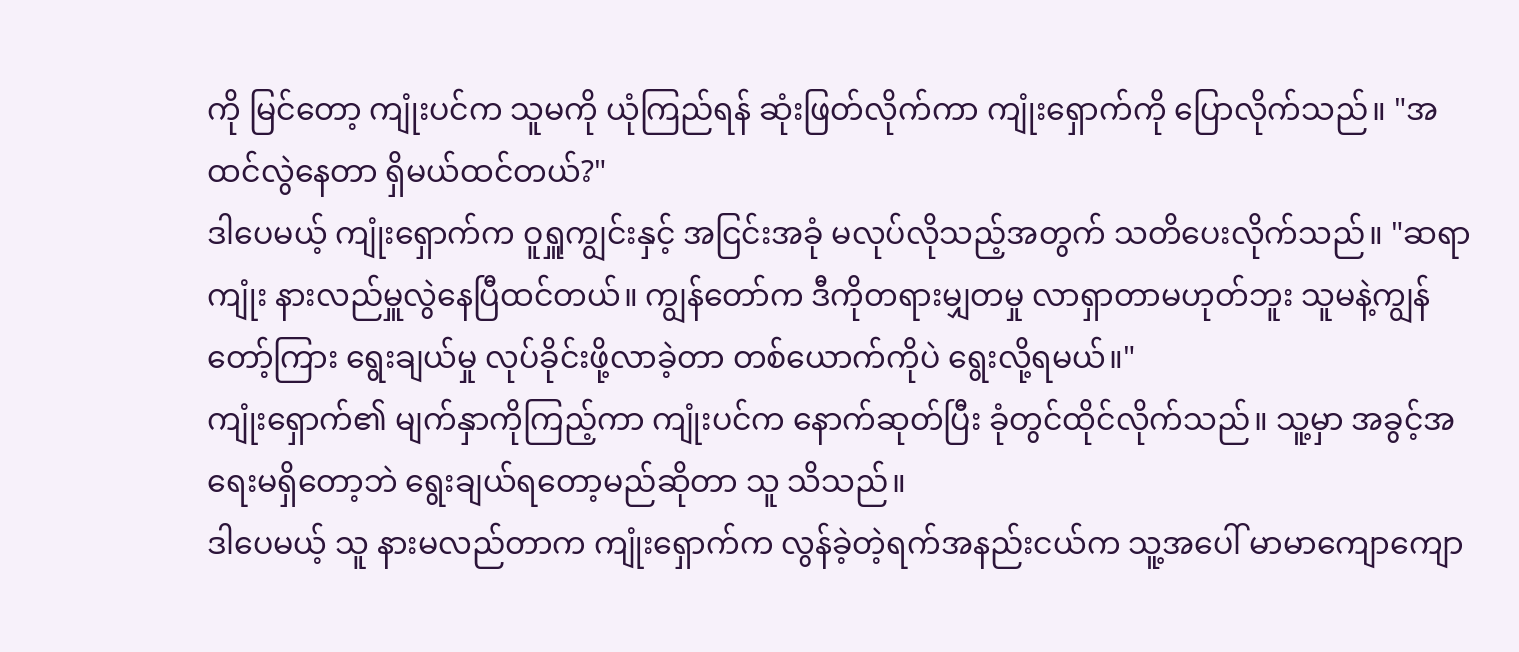ကို မြင်တော့ ကျုံးပင်က သူမကို ယုံကြည်ရန် ဆုံးဖြတ်လိုက်ကာ ကျုံးရှောက်ကို ပြောလိုက်သည်။ "အထင်လွဲနေတာ ရှိမယ်ထင်တယ်?"
ဒါပေမယ့် ကျုံးရှောက်က ဝူရှူကျွင်းနှင့် အငြင်းအခုံ မလုပ်လိုသည့်အတွက် သတိပေးလိုက်သည်။ "ဆရာကျုံး နားလည်မှူလွဲနေပြီထင်တယ်။ ကျွန်တော်က ဒီကိုတရားမျှတမှု လာရှာတာမဟုတ်ဘူး သူမနဲ့ကျွန်တော့်ကြား ရွေးချယ်မှု လုပ်ခိုင်းဖို့လာခဲ့တာ တစ်ယောက်ကိုပဲ ရွေးလို့ရမယ်။"
ကျုံးရှောက်၏ မျက်နှာကိုကြည့်ကာ ကျုံးပင်က နောက်ဆုတ်ပြီး ခုံတွင်ထိုင်လိုက်သည်။ သူ့မှာ အခွင့်အရေးမရှိတော့ဘဲ ရွေးချယ်ရတော့မည်ဆိုတာ သူ သိသည်။
ဒါပေမယ့် သူ နားမလည်တာက ကျုံးရှောက်က လွန်ခဲ့တဲ့ရက်အနည်းငယ်က သူ့အပေါ် မာမာကျောကျော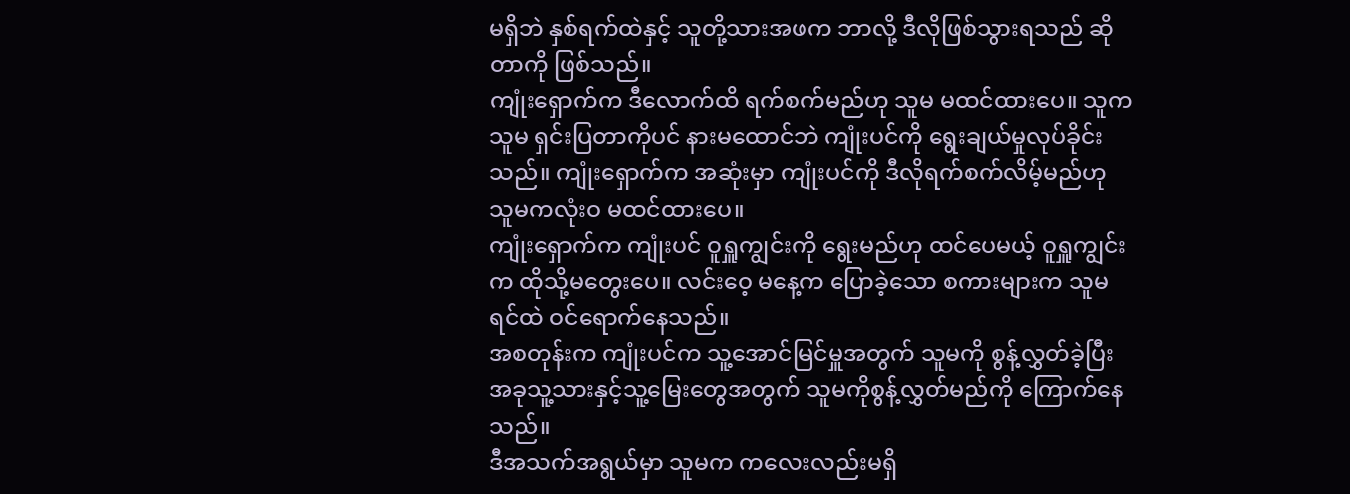မရှိဘဲ နှစ်ရက်ထဲနှင့် သူတို့သားအဖက ဘာလို့ ဒီလိုဖြစ်သွားရသည် ဆိုတာကို ဖြစ်သည်။
ကျုံးရှောက်က ဒီလောက်ထိ ရက်စက်မည်ဟု သူမ မထင်ထားပေ။ သူက သူမ ရှင်းပြတာကိုပင် နားမထောင်ဘဲ ကျုံးပင်ကို ရွေးချယ်မှုလုပ်ခိုင်းသည်။ ကျုံးရှောက်က အဆုံးမှာ ကျုံးပင်ကို ဒီလိုရက်စက်လိမ့်မည်ဟု သူမကလုံးဝ မထင်ထားပေ။
ကျုံးရှောက်က ကျုံးပင် ဝူရှူကျွင်းကို ရွေးမည်ဟု ထင်ပေမယ့် ဝူရှူကျွင်းက ထိုသို့မတွေးပေ။ လင်းဝေ့ မနေ့က ပြောခဲ့သော စကားများက သူမရင်ထဲ ဝင်ရောက်နေသည်။
အစတုန်းက ကျုံးပင်က သူ့အောင်မြင်မှူအတွက် သူမကို စွန့်လွှတ်ခဲ့ပြီး အခုသူ့သားနှင့်သူ့မြေးတွေအတွက် သူမကိုစွန့်လွှတ်မည်ကို ကြောက်နေသည်။
ဒီအသက်အရွယ်မှာ သူမက ကလေးလည်းမရှိ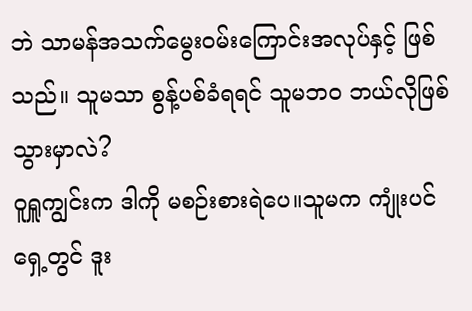ဘဲ သာမန်အသက်မွေးဝမ်းကြောင်းအလုပ်နှင့် ဖြစ်သည်။ သူမသာ စွန့်ပစ်ခံရရင် သူမဘဝ ဘယ်လိုဖြစ်သွားမှာလဲ?
ဝူရှူကျွင်းက ဒါကို မစဉ်းစားရဲပေ။သူမက ကျုံးပင်ရှေ့တွင် ဒူး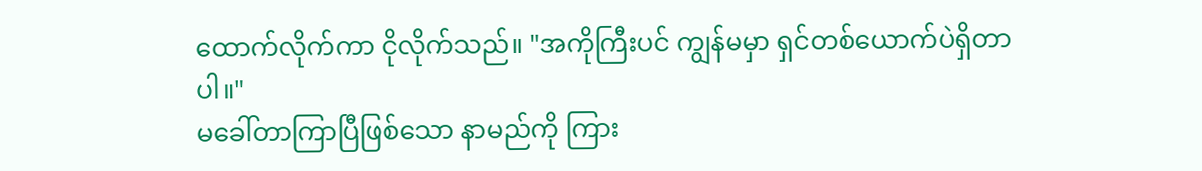ထောက်လိုက်ကာ ငိုလိုက်သည်။ "အကိုကြီးပင် ကျွန်မမှာ ရှင်တစ်ယောက်ပဲရှိတာပါ။"
မခေါ်တာကြာပြီဖြစ်သော နာမည်ကို ကြား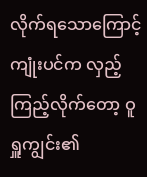လိုက်ရသောကြောင့် ကျုံးပင်က လှည့်ကြည့်လိုက်တော့ ဝူရှူကျွင်း၏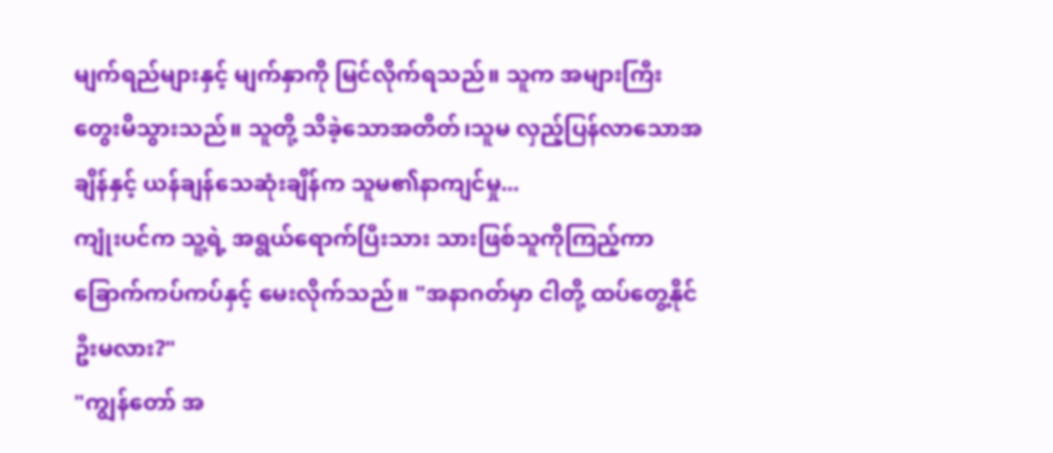မျက်ရည်များနှင့် မျက်နှာကို မြင်လိုက်ရသည်။ သူက အများကြီးတွေးမိသွားသည်။ သူတို့ သိခဲ့သောအတိတ်၊သူမ လှည့်ပြန်လာသောအချိန်နှင့် ယန်ချန်သေဆုံးချိန်က သူမ၏နာကျင်မှု...
ကျုံးပင်က သူ့ရဲ့ အရွယ်ရောက်ပြီးသား သားဖြစ်သူကိုကြည့်ကာ ခြောက်ကပ်ကပ်နှင့် မေးလိုက်သည်။ "အနာဂတ်မှာ ငါတို့ ထပ်တွေ့နိုင်ဦးမလား?"
"ကျွန်တော် အ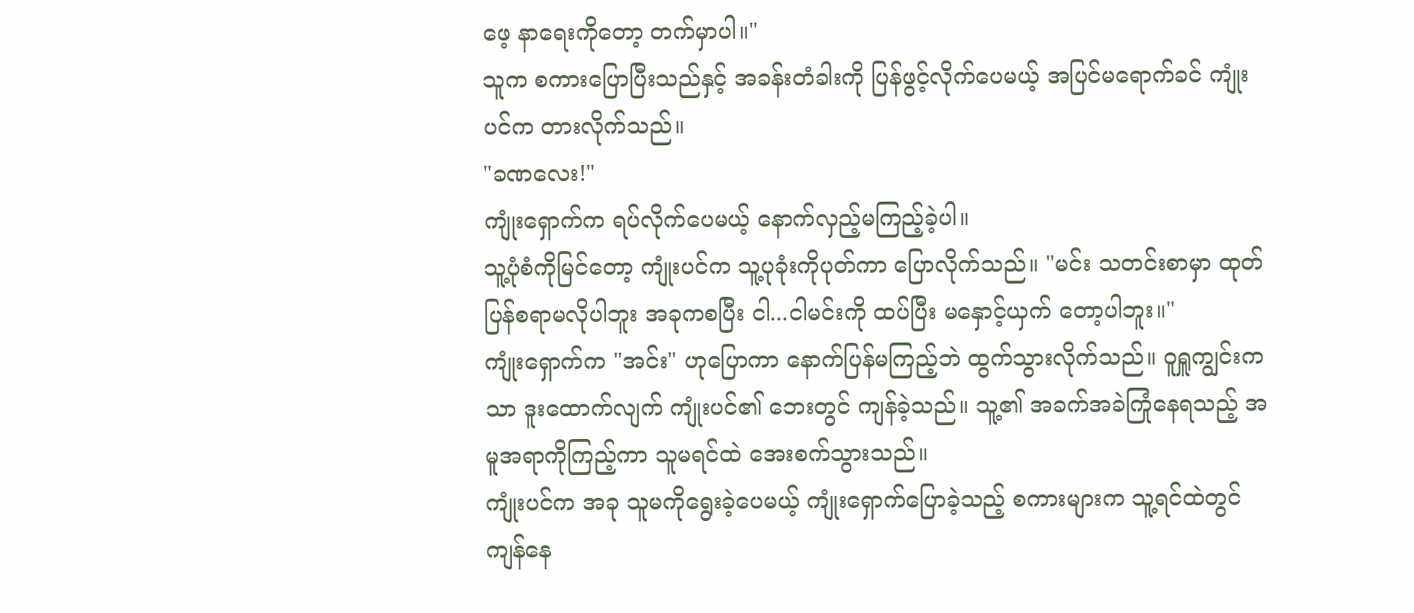ဖေ့ နာရေးကိုတော့ တက်မှာပါ။"
သူက စကားပြောပြီးသည်နှင့် အခန်းတံခါးကို ပြန်ဖွင့်လိုက်ပေမယ့် အပြင်မရောက်ခင် ကျုံးပင်က တားလိုက်သည်။
"ခဏလေး!"
ကျုံးရှောက်က ရပ်လိုက်ပေမယ့် နောက်လှည့်မကြည့်ခဲ့ပါ။
သူ့ပုံစံကိုမြင်တော့ ကျုံးပင်က သူ့ပုခုံးကိုပုတ်ကာ ပြောလိုက်သည်။ "မင်း သတင်းစာမှာ ထုတ်ပြန်စရာမလိုပါဘူး အခုကစပြီး ငါ...ငါမင်းကို ထပ်ပြီး မနှောင့်ယှက် တော့ပါဘူး။"
ကျုံးရှောက်က "အင်း" ဟုပြောကာ နောက်ပြန်မကြည့်ဘဲ ထွက်သွားလိုက်သည်။ ဝူရှူကျွင်းကသာ ဒူးထောက်လျက် ကျုံးပင်၏ ဘေးတွင် ကျန်ခဲ့သည်။ သူ့၏ အခက်အခဲကြုံနေရသည့် အမူအရာကိုကြည့်ကာ သူမရင်ထဲ အေးစက်သွားသည်။
ကျုံးပင်က အခု သူမကိုရွေးခဲ့ပေမယ့် ကျုံးရှောက်ပြောခဲ့သည့် စကားများက သူ့ရင်ထဲတွင် ကျန်နေ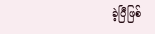ခဲ့ပြီဖြစ်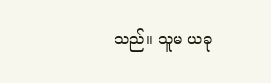သည်။ သူမ ယခု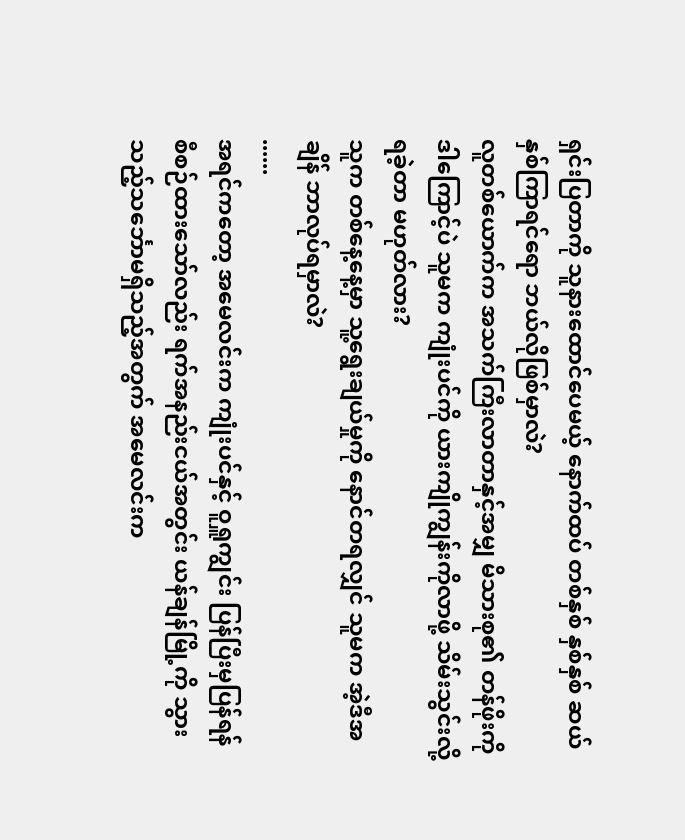ရှင်းပြတာကို သူနားထောင်ပေမယ့် နောက်ထပ် တစ်နှစ် နှစ်နှစ် ဆယ်နှစ်ကြာရင်ရော ဘယ်လိုဖြစ်မှာလဲ?
လူတစ်ယောက်က အသက်ကြီးလာတာနှင့်အမျှ မိသားစု၏ တန်ဖိုးကို ဒါကြောင့်ပဲ သူမက ကျုံးပင်ကို ယားကျိုကျွန်းကိုလာဖို့ သိမ်းသွင်းလို့ရခဲ့တာ မဟုတ်လား?
သူက တစ်နေ့နေ့မှာ သူ့ရွေးချယ်မှုကို နောင်တရလျှင် သူမက အဲ့ဒီအချိန် ဘာလုပ်ရမှာလဲ?
......
အရင်ကတော့ အမေလင်းက ကျုံးပင်နှင့် ဝူရှူကျွင်း ပြန်ပြီးမှပြန်ရန် စီစဉ်ထားသော်လည်း ရက်အနည်းငယ်အတွင်း ယန်ချန်မြို့ကို သွားသည့်သင်္ဘောမရှိသည့်အတွက် အမေလင်းက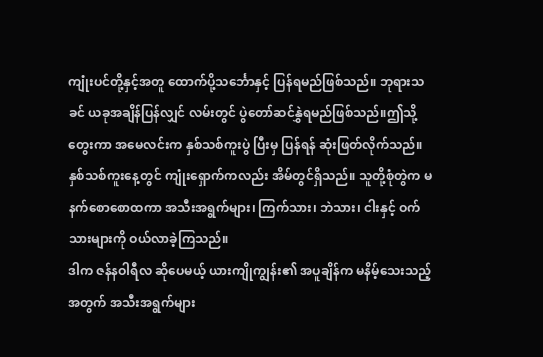ကျုံးပင်တို့နှင့်အတူ ထောက်ပို့သင်္ဘောနှင့် ပြန်ရမည်ဖြစ်သည်။ ဘုရားသခင် ယခုအချိန်ပြန်လျှင် လမ်းတွင် ပွဲတော်ဆင်နွှဲရမည်ဖြစ်သည်။ဤသို့တွေးကာ အမေလင်းက နှစ်သစ်ကူးပွဲ ပြီးမှ ပြန်ရန် ဆုံးဖြတ်လိုက်သည်။
နှစ်သစ်ကူးနေ့တွင် ကျုံးရှောက်ကလည်း အိမ်တွင်ရှိသည်။ သူတို့စုံတွဲက မနက်စောစောထကာ အသီးအရွက်များ၊ ကြက်သား၊ ဘဲသား၊ ငါးနှင့် ဝက်သားများကို ဝယ်လာခဲ့ကြသည်။
ဒါက ဇန်နဝါရီလ ဆိုပေမယ့် ယားကျိုကျွန်း၏ အပူချိန်က မနိမ့်သေးသည့်အတွက် အသီးအရွက်များ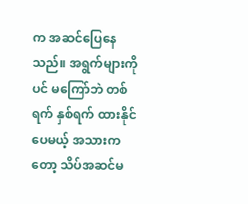က အဆင်ပြေနေသည်။ အရွက်များကိုပင် မကြော်ဘဲ တစ်ရက် နှစ်ရက် ထားနိုင်ပေမယ့် အသားကတော့ သိပ်အဆင်မ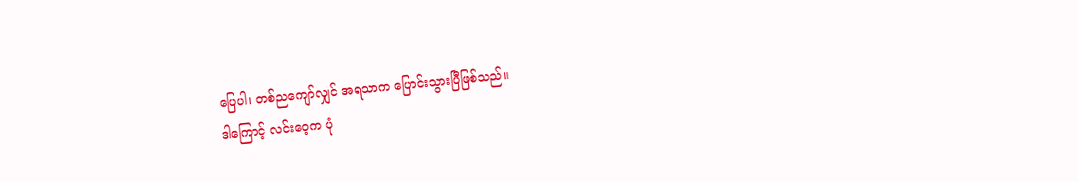ပြေပါ၊ တစ်ညကျော်လျှင် အရသာက ပြောင်းသွားပြီဖြစ်သည်။
ဒါကြောင့် လင်းဝေ့က ပုံ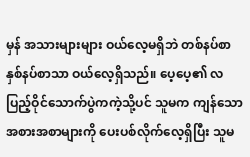မှန် အသားများများ ဝယ်လေ့မရှိဘဲ တစ်နပ်စာ နှစ်နပ်စာသာ ဝယ်လေ့ရှိသည်။ ပေ့ပေ့၏ လပြည့်ဝိုင်သောက်ပွဲကကဲ့သို့ပင် သူမက ကျန်သော အစားအစာများကို ပေးပစ်လိုက်လေ့ရှိပြီး သူမ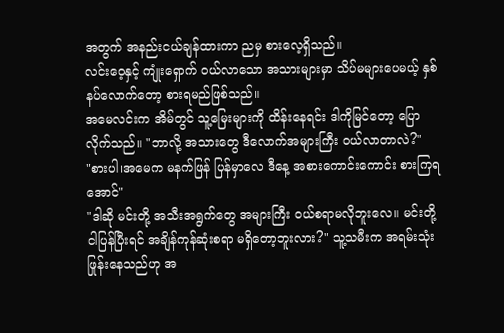အတွက် အနည်းငယ်ချန်ထားကာ ညမှ စားလေ့ရှိသည်။
လင်းဝေ့နှင့် ကျုံးရှောက် ဝယ်လာသော အသားများမှာ သိပ်မများပေမယ့် နှစ်နပ်လောက်တော့ စားရမည်ဖြစ်သည်။
အမေလင်းက အိမ်တွင် သူ့မြေးများကို ထိန်းနေရင်း ဒါကိုမြင်တော့ ပြောလိုက်သည်။ "ဘာလို့ အသားတွေ ဒီလောက်အများကြီး ဝယ်လာတာလဲ?"
"စားပါ၊အမေက မနက်ဖြန် ပြန်မှာလေ ဒီနေ့ အစားကောင်းကောင်း စားကြရအောင်"
"ဒါဆို မင်းတို့ အသီးအရွက်တွေ အများကြီး ဝယ်စရာမလိုဘူးလေ။ မင်းတို့ ငါပြန်ပြီးရင် အချိန်ကုန်ဆုံးစရာ မရှိတော့ဘူးလား?" သူ့သမီးက အရမ်းသုံးဖြုန်းနေသည်ဟု အ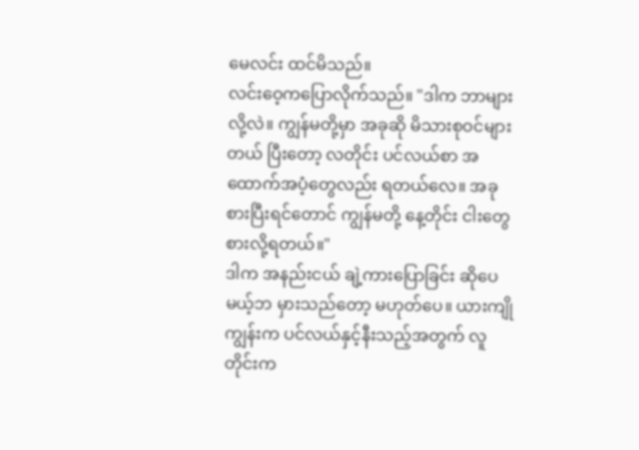မေလင်း ထင်မိသည်။
လင်းဝေ့ကပြောလိုက်သည်။ "ဒါက ဘာများလို့လဲ။ ကျွန်မတို့မှာ အခုဆို မိသားစုဝင်များတယ် ပြီးတော့ လတိုင်း ပင်လယ်စာ အထောက်အပံ့တွေလည်း ရတယ်လေ။ အခု စားပြီးရင်တောင် ကျွန်မတို့ နေ့တိုင်း ငါးတွေစားလို့ရတယ်။"
ဒါက အနည်းငယ် ချဲ့ကားပြောခြင်း ဆိုပေမယ့်ဘ မှားသည်တော့ မဟုတ်ပေ။ ယားကျိုကျွန်းက ပင်လယ်နှင့်နီးသည့်အတွက် လူတိုင်းက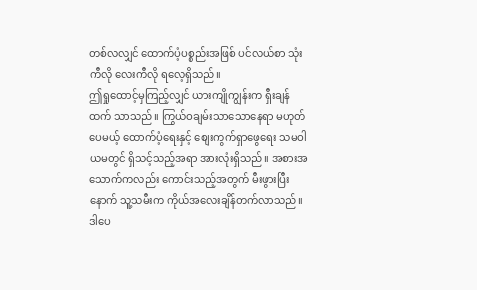တစ်လလျှင် ထောက်ပံ့ပစ္စည်းအဖြစ် ပင်လယ်စာ သုံးကီလို လေးကီလို ရလေ့ရှိသည်။
ဤရှုထောင့်မှကြည့်လျှင် ယားကျိုကျွန်းက ရှီးချန်ထက် သာသည်။ ကြွယ်ဝချမ်းသာသောနေရာ မဟုတ်ပေမယ့် ထောက်ပံ့ရေးနှင့် စျေးကွက်ရှာဖွေရေး သမဝါယမတွင် ရှိသင့်သည့်အရာ အားလုံးရှိသည်။ အစားအသောက်ကလည်း ကောင်းသည့်အတွက် မီးဖွားပြီးနောက် သူ့သမီးက ကိုယ်အလေးချိန်တက်လာသည်။
ဒါပေ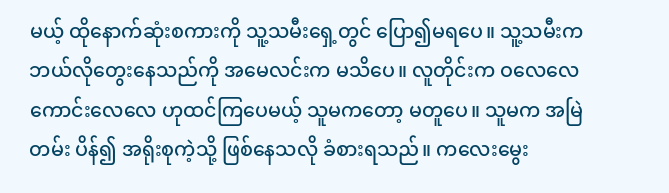မယ့် ထိုနောက်ဆုံးစကားကို သူ့သမီးရှေ့တွင် ပြော၍မရပေ။ သူ့သမီးက ဘယ်လိုတွေးနေသည်ကို အမေလင်းက မသိပေ။ လူတိုင်းက ဝလေလေ ကောင်းလေလေ ဟုထင်ကြပေမယ့် သူမကတော့ မတူပေ။ သူမက အမြဲတမ်း ပိန်၍ အရိုးစုကဲ့သို့ ဖြစ်နေသလို ခံစားရသည်။ ကလေးမွေး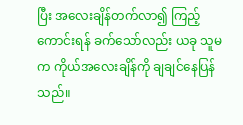ပြီး အလေးချိန်တက်လာ၍ ကြည့်ကောင်းရန် ခက်သော်လည်း ယခု သူမက ကိုယ်အလေးချိန်ကို ချချင်နေပြန်သည်။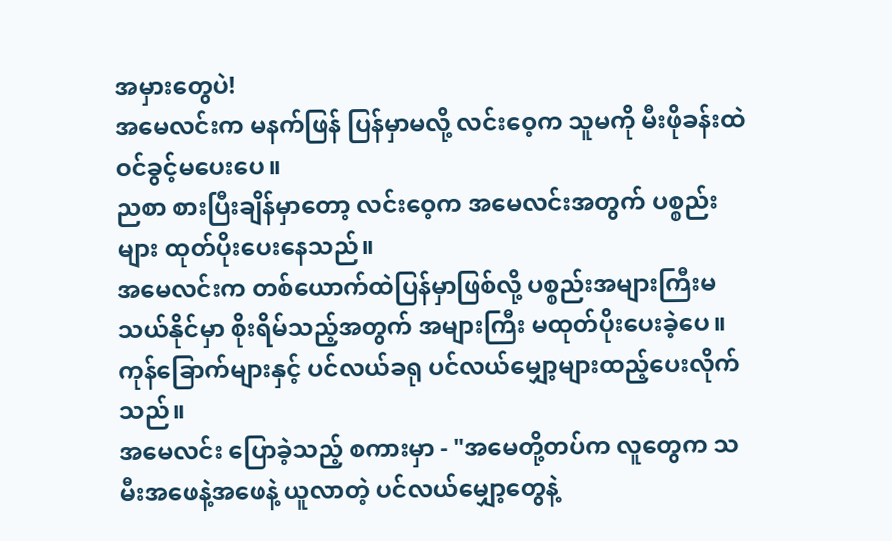အမှားတွေပဲ!
အမေလင်းက မနက်ဖြန် ပြန်မှာမလို့ လင်းဝေ့က သူမကို မီးဖိုခန်းထဲဝင်ခွင့်မပေးပေ။
ညစာ စားပြီးချိန်မှာတော့ လင်းဝေ့က အမေလင်းအတွက် ပစ္စည်းများ ထုတ်ပိုးပေးနေသည်။
အမေလင်းက တစ်ယောက်ထဲပြန်မှာဖြစ်လို့ ပစ္စည်းအများကြီးမသယ်နိုင်မှာ စိုးရိမ်သည့်အတွက် အများကြီး မထုတ်ပိုးပေးခဲ့ပေ။ ကုန်ခြောက်များနှင့် ပင်လယ်ခရု ပင်လယ်မျှော့များထည့်ပေးလိုက်သည်။
အမေလင်း ပြောခဲ့သည့် စကားမှာ - "အမေတို့တပ်က လူတွေက သမီးအဖေနဲ့အဖေနဲ့ ယူလာတဲ့ ပင်လယ်မျှော့တွေနဲ့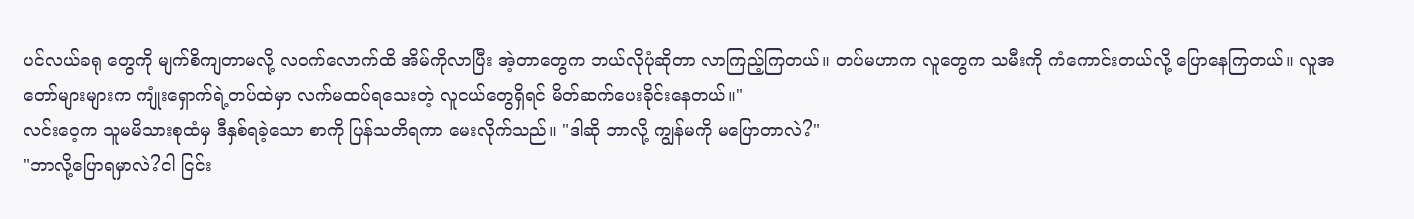ပင်လယ်ခရု တွေကို မျက်စိကျတာမလို့ လဝက်လောက်ထိ အိမ်ကိုလာပြီး အဲ့တာတွေက ဘယ်လိုပုံဆိုတာ လာကြည့်ကြတယ်။ တပ်မဟာက လူတွေက သမီးကို ကံကောင်းတယ်လို့ ပြောနေကြတယ်။ လူအတော်များများက ကျုံးရှောက်ရဲ့တပ်ထဲမှာ လက်မထပ်ရသေးတဲ့ လူငယ်တွေရှိရင် မိတ်ဆက်ပေးခိုင်းနေတယ်။"
လင်းဝေ့က သူမမိသားစုထံမှ ဒီနှစ်ရခဲ့သော စာကို ပြန်သတိရကာ မေးလိုက်သည်။ "ဒါဆို ဘာလို့ ကျွန်မကို မပြောတာလဲ?"
"ဘာလို့ပြောရမှာလဲ?ငါ ငြင်း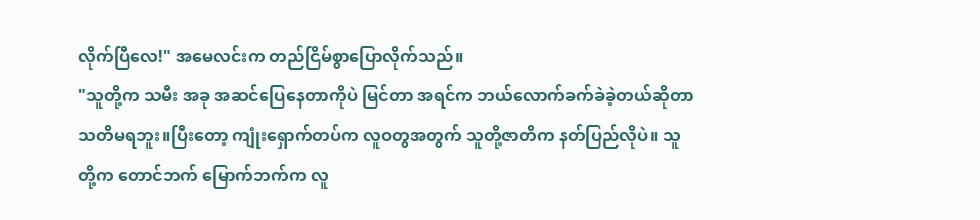လိုက်ပြီလေ!" အမေလင်းက တည်ငြိမ်စွာပြောလိုက်သည်။
"သူတို့က သမီး အခု အဆင်ပြေနေတာကိုပဲ မြင်တာ အရင်က ဘယ်လောက်ခက်ခဲခဲ့တယ်ဆိုတာ သတိမရဘူး။ပြီးတော့ ကျုံးရှောက်တပ်က လူဝတွအတွက် သူတို့ဇာတိက နတ်ပြည်လိုပဲ။ သူတို့က တောင်ဘက် မြောက်ဘက်က လူ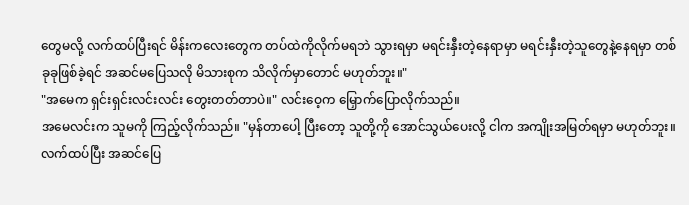တွေမလို့ လက်ထပ်ပြီးရင် မိန်းကလေးတွေက တပ်ထဲကိုလိုက်မရဘဲ သွားရမှာ မရင်းနှီးတဲ့နေရာမှာ မရင်းနှီးတဲ့သူတွေနဲ့နေရမှာ တစ်ခုခုဖြစ်ခဲ့ရင် အဆင်မပြေသလို မိသားစုက သိလိုက်မှာတောင် မဟုတ်ဘူး။"
"အမေက ရှင်းရှင်းလင်းလင်း တွေးတတ်တာပဲ။" လင်းဝေ့က မြှောက်ပြောလိုက်သည်။
အမေလင်းက သူမကို ကြည့်လိုက်သည်။ "မှန်တာပေါ့ ပြီးတော့ သူတို့ကို အောင်သွယ်ပေးလို့ ငါက အကျိုးအမြတ်ရမှာ မဟုတ်ဘူး။ လက်ထပ်ပြီး အဆင်ပြေ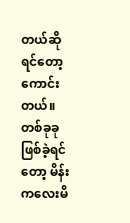တယ်ဆိုရင်တော့ ကောင်းတယ်။ တစ်ခုခု ဖြစ်ခဲ့ရင်တော့ မိန်းကလေးမိ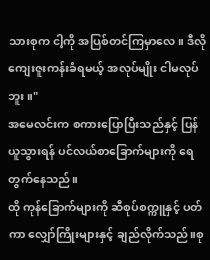သားစုက ငါ့ကို အပြစ်တင်ကြမှာလေ။ ဒီလို ကျေးဇူးကန်းခံရမယ့် အလုပ်မျိုး ငါမလုပ်ဘူး။"
အမေလင်းက စကားပြောပြီးသည်နှင့် ပြန်ယူသွားရန် ပင်လယ်စာခြောက်များကို ရေတွက်နေသည်။
ထို ကုန်ခြောက်များကို ဆီစုပ်စက္ကူနှင့် ပတ်ကာ လျှော်ကြိုးများနှင့် ချည်လိုက်သည်။စု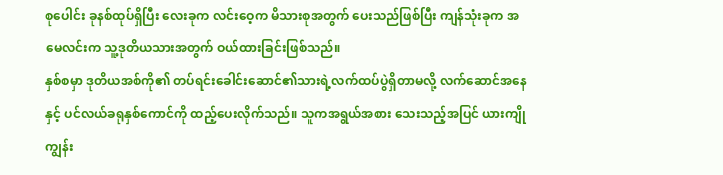စုပေါင်း ခုနစ်ထုပ်ရှိပြီး လေးခုက လင်းဝေ့က မိသားစုအတွက် ပေးသည်ဖြစ်ပြီး ကျန်သုံးခုက အမေလင်းက သူ့ဒုတိယသားအတွက် ဝယ်ထားခြင်းဖြစ်သည်။
နှစ်စမှာ ဒုတိယအစ်ကို၏ တပ်ရင်းခေါင်းဆောင်၏သားရဲ့လက်ထပ်ပွဲရှိတာမလို့ လက်ဆောင်အနေနှင့် ပင်လယ်ခရုနှစ်ကောင်ကို ထည့်ပေးလိုက်သည်။ သူကအရွယ်အစား သေးသည့်အပြင် ယားကျိုကျွန်း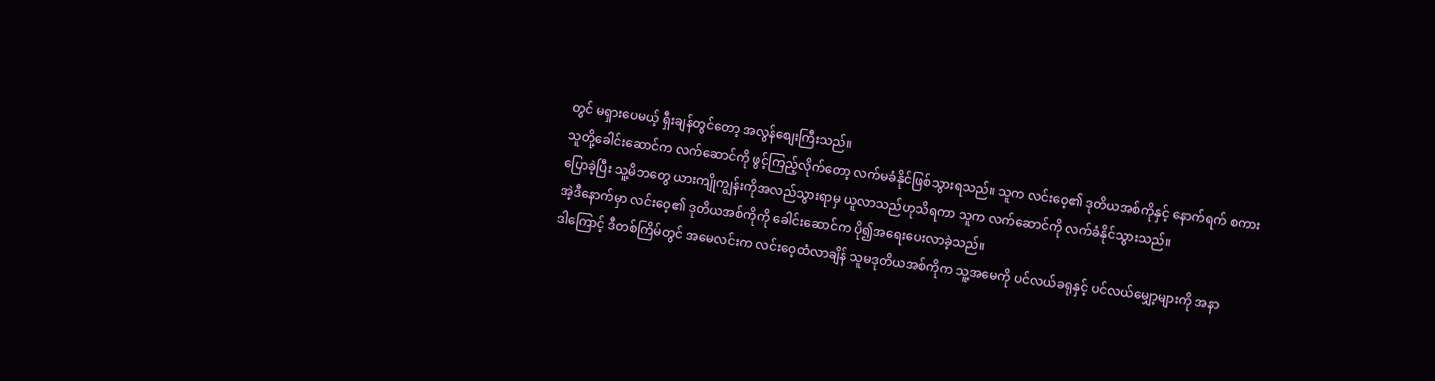တွင် မရှားပေမယ့် ရှီးချန်တွင်တော့ အလွန်စျေးကြီးသည်။
သူတို့ခေါင်းဆောင်က လက်ဆောင်ကို ဖွင့်ကြည့်လိုက်တော့ လက်မခံနိုင်ဖြစ်သွားရသည်။ သူက လင်းဝေ့၏ ဒုတိယအစ်ကိုနှင့် နောက်ရက် စကားပြောခဲ့ပြီး သူ့မိဘတွေ ယားကျိုကျွန်းကိုအလည်သွားရာမှ ယူလာသည်ဟုသိရကာ သူက လက်ဆောင်ကို လက်ခံနိုင်သွားသည်။
အဲ့ဒီနောက်မှာ လင်းဝေ့၏ ဒုတိယအစ်ကိုကို ခေါင်းဆောင်က ပို၍အရေးပေးလာခဲ့သည်။
ဒါကြောင့် ဒီတစ်ကြိမ်တွင် အမေလင်းက လင်းဝေ့ထံလာချိန် သူမဒုတိယအစ်ကိုက သူ့အမေကို ပင်လယ်ခရုနှင့် ပင်လယ်မျှော့များကို အနာ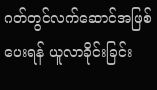ဂတ်တွင်လက်ဆောင်အဖြစ်ပေးရန် ယူလာခိုင်းခြင်း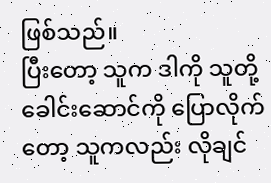ဖြစ်သည်။
ပြီးတော့ သူက ဒါကို သူတို့ခေါင်းဆောင်ကို ပြောလိုက်တော့ သူကလည်း လိုချင်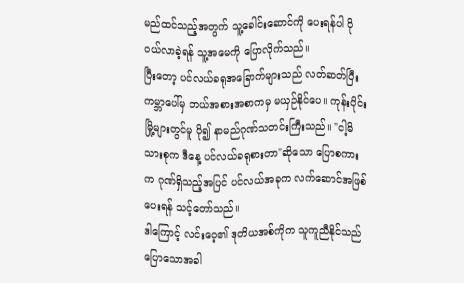မည်ထင်သည့်အတွက် သူ့ခေါင်းဆောင်ကို ပေးရန်ပါ ပိုဝယ်လာခဲ့ရန် သူ့အမေကို ပြောလိုက်သည်။
ပြီးတော့ ပင်လယ်ခရုအခြောက်များသည် လတ်ဆတ်ပြီး ကမ္ဘာပေါ်မှ ဘယ်အစားအစာကမှ မယှဉ်နိုင်ပေ။ ကုန်းပိုင်း မြို့များတွင်မူ ပို၍ နာမည်ဂုဏ်သတင်းကြီးသည်။ "ငါ့မိသားစုက ဒီနေ့ ပင်လယ်ခရုစားတာ"ဆိုသော ပြောစကားက ဂုဏ်ရှိသည့်အပြင် ပင်လယ်အခုက လက်ဆောင်အဖြစ်ပေးရန် သင့်တော်သည်။
ဒါကြောင့် လင်းဝေ့၏ ဒုတိယအစ်ကိုက သူကူညီနိုင်သည်ပြောသောအခါ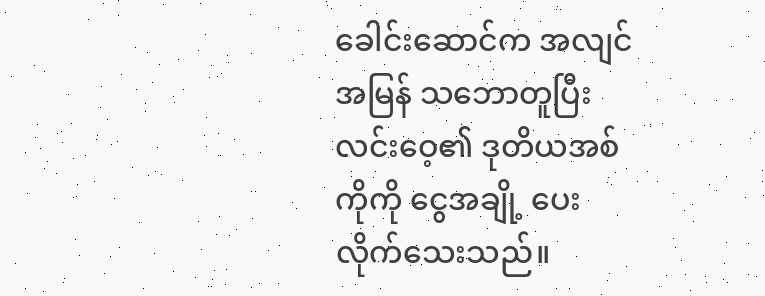ခေါင်းဆောင်က အလျင်အမြန် သဘောတူပြီး လင်းဝေ့၏ ဒုတိယအစ်ကိုကို ငွေအချို့ ပေးလိုက်သေးသည်။